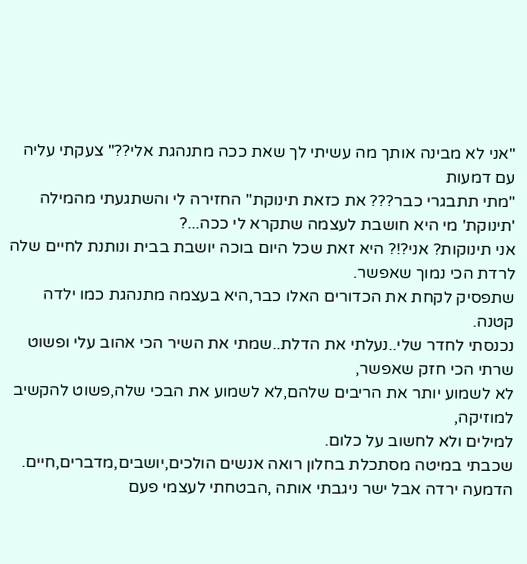"אני לא מבינה אותך מה עשיתי לך שאת ככה מתנהגת אלי??" צעקתי עליה עם דמעות
"מתי תתבגרי כבר??? את כזאת תינוקת" החזירה לי והשתגעתי מהמילה 'תינוקת' מי היא חושבת לעצמה שתקרא לי ככה...?
אני תינוקות? אני?!? היא זאת שכל היום בוכה יושבת בבית ונותנת לחיים שלה לרדת הכי נמוך שאפשר.
שתפסיק לקחת את הכדורים האלו כבר,היא בעצמה מתנהגת כמו ילדה קטנה.
נכנסתי לחדר שלי..נעלתי את הדלת..שמתי את השיר הכי אהוב עלי ופשוט שרתי הכי חזק שאפשר,
לא לשמוע יותר את הריבים שלהם,לא לשמוע את הבכי שלה,פשוט להקשיב למוזיקה,
למילים ולא לחשוב על כלום.
שכבתי במיטה מסתכלת בחלון רואה אנשים הולכים,יושבים,מדברים,חיים.
הדמעה ירדה אבל ישר ניגבתי אותה ,הבטחתי לעצמי פעם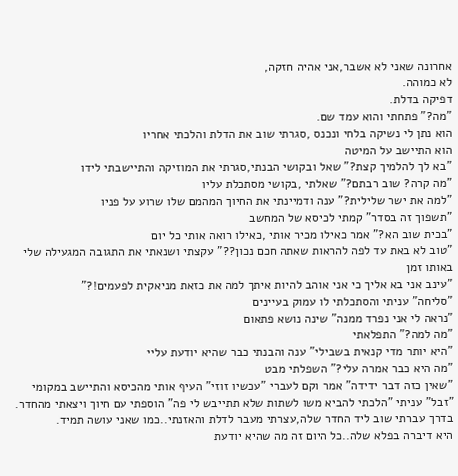אחרונה שאני לא אשבר,אני אהיה חזקה,
לא כמוהה.
דפיקה בדלת.
"מה?" פתחתי והוא עמד שם.
הוא נתן לי נשיקה בלחי ונכנס ,סגרתי שוב את הדלת והלכתי אחריו
הוא התיישב על המיטה
"בא לך להלמיך קצת?" שאל ובקושי הבנתי,סגרתי את המוזיקה והתיישבתי לידו
"מה קרה? שוב רבתם?" שאלתי ,בקושי מסתכלת עליו
"למה את ישר שלילית?" ענה ודמיינתי את החיוך המהמם שלו שרוע על פניו
"תשפוך זה בסדר" קמתי לכיסא של המחשב
"בכית שוב הא?" אמר כאילו מכיר אותי ,כאילו רואה אותי כל יום
"טוב לא באת עד לפה להראות שאתה חכם נכון??" עקצתי ושנאתי את התגובה המגעילה שלי באותו זמן
"עינב אני בא אליך כי אני אוהב להיות איתך למה את כזאת מניאקית לפעמים!?"
"סליחה" עניתי והסתכלתי לו עמוק בעיינים
"נראה לי אני נפרד ממנה" שינה נושא פתאום
"מה למה?" התפלאתי
"היא יותר מדי קנאית בשבילי" ענה והבנתי כבר שהיא יודעת עליי
"מה היא כבר אמרה עלי?" השפלתי מבט
"שאין כזה דבר ידידה" אמר וקם לעברי "עכשיו זוזי" העיף אותי מהכיסא והתיישב במקומי
"זבל" עניתי "הלכתי להביא משו לשתות שלא תתייבש לי פה" הוספתי עם חיוך ויצאתי מהחדר.
בדרך עברתי שוב ליד החדר שלה,עצרתי מעבר לדלת והאזנתי..כמו שאני עושה תמיד.
היא דיברה בפלא שלה..כל היום זה מה שהיא יודעת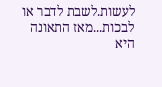לעשות.לשבת לדבר או לבכות...מאז התאונה
היא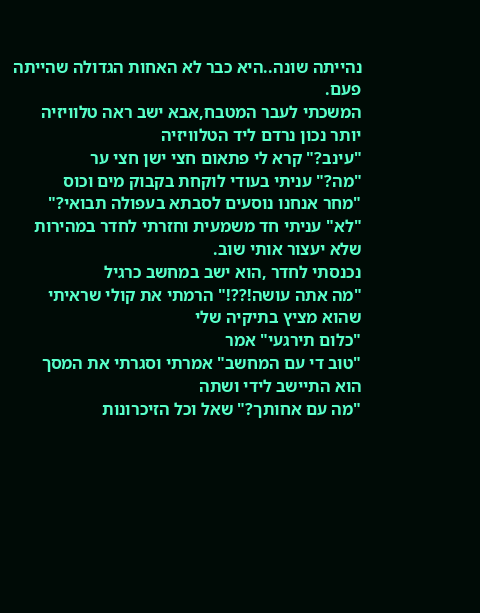נהייתה שונה..היא כבר לא האחות הגדולה שהייתה פעם.
המשכתי לעבר המטבח,אבא ישב ראה טלוויזיה יותר נכון נרדם ליד הטלוויזיה
"עינב?" קרא לי פתאום חצי ישן חצי ער
"מה?" עניתי בעודי לוקחת בקבוק מים וכוס
"מחר אנחנו נוסעים לסבתא בעפולה תבואי?"
"לא" עניתי חד משמעית וחזרתי לחדר במהירות שלא יעצור אותי שוב.
נכנסתי לחדר ,הוא ישב במחשב כרגיל
"מה אתה עושה!??!" הרמתי את קולי שראיתי שהוא מציץ בתיקיה שלי
"כלום תירגעי" אמר
"טוב די עם המחשב" אמרתי וסגרתי את המסך
הוא התיישב לידי ושתה
"מה עם אחותך?" שאל וכל הזיכרונות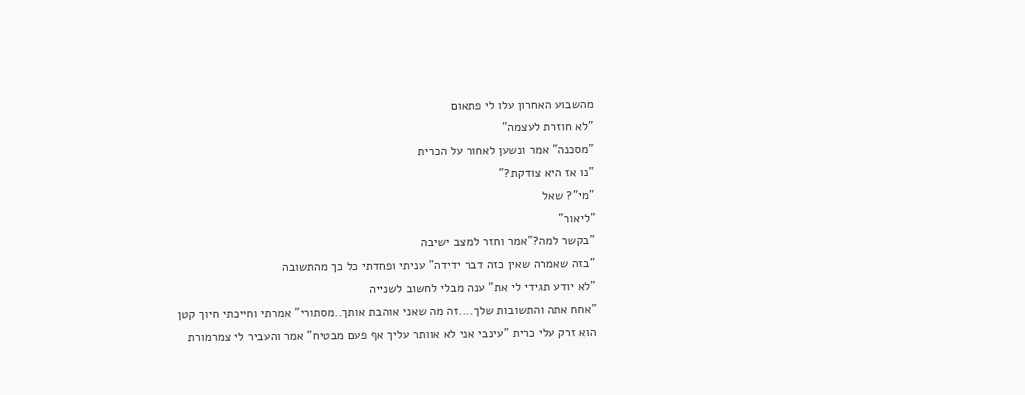מהשבוע האחרון עלו לי פתאום
"לא חוזרת לעצמה"
"מסכנה" אמר ונשען לאחור על הכרית
"נו אז היא צודקת?"
"מי"? שאל
"ליאור"
"בקשר למה?"אמר וחזר למצב ישיבה
"בזה שאמרה שאין כזה דבר ידידה" עניתי ופחדתי כל כך מהתשובה
"לא יודע תגידי לי את" ענה מבלי לחשוב לשנייה
"אחח אתה והתשובות שלך....זה מה שאני אוהבת אותך..מסתורי" אמרתי וחייכתי חיוך קטן
הוא זרק עלי כרית "עינבי אני לא אוותר עליך אף פעם מבטיח" אמר והעביר לי צמרמורת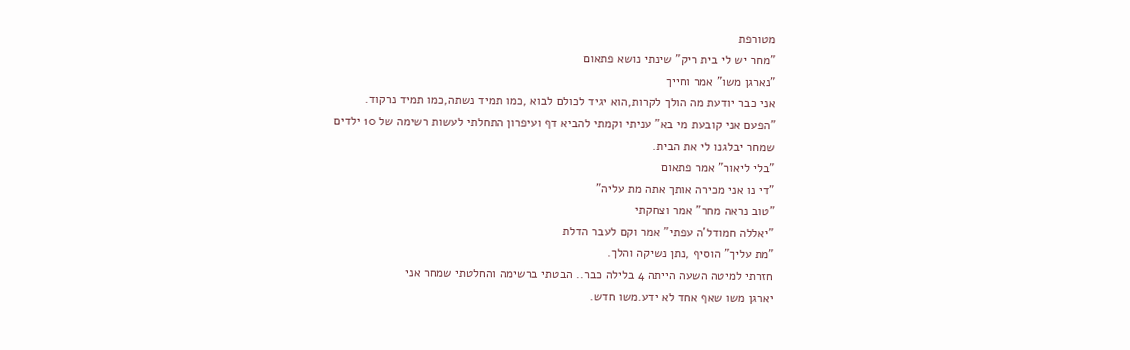מטורפת
"מחר יש לי בית ריק" שינתי נושא פתאום
"נארגן משו" אמר וחייך
אני כבר יודעת מה הולך לקרות,הוא יגיד לכולם לבוא ,כמו תמיד נשתה,כמו תמיד נרקוד.
"הפעם אני קובעת מי בא" עניתי וקמתי להביא דף ועיפרון התחלתי לעשות רשימה של 10 ילדים
שמחר יבלגנו לי את הבית.
"בלי ליאור" אמר פתאום
"די נו אני מכירה אותך אתה מת עליה"
"טוב נראה מחר" אמר וצחקתי
"יאללה חמודל'ה עפתי" אמר וקם לעבר הדלת
"מת עליך" הוסיף ,נתן נשיקה והלך.
חזרתי למיטה השעה הייתה 4 בלילה כבר.. הבטתי ברשימה והחלטתי שמחר אני
יארגן משו שאף אחד לא ידע.משו חדש.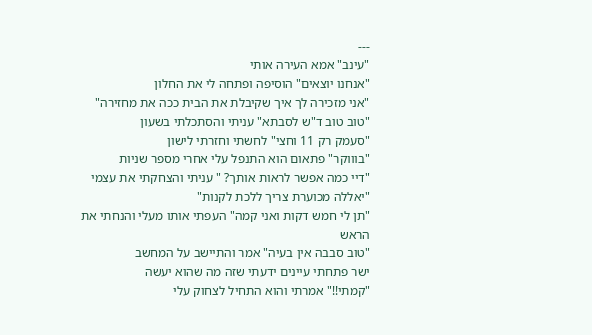---
"עינב" אמא העירה אותי
"אנחנו יוצאים" הוסיפה ופתחה לי את החלון
"אני מזכירה לך איך שקיבלת את הבית ככה את מחזירה"
"טוב טוב ד"ש לסבתא" עניתי והסתכלתי בשעון
"סעמק רק 11 וחצי" לחשתי וחזרתי לישון
"בוווקר" פתאום הוא התנפל עלי אחרי מספר שניות
"דיי כמה אפשר לראות אותך? " עניתי והצחקתי את עצמי
"יאללה מכוערת צריך ללכת לקנות"
"תן לי חמש דקות ואני קמה" העפתי אותו מעלי והנחתי את הראש
"טוב סבבה אין בעיה" אמר והתיישב על המחשב
ישר פתחתי עיינים ידעתי שזה מה שהוא יעשה
"קמתי!!" אמרתי והוא התחיל לצחוק עלי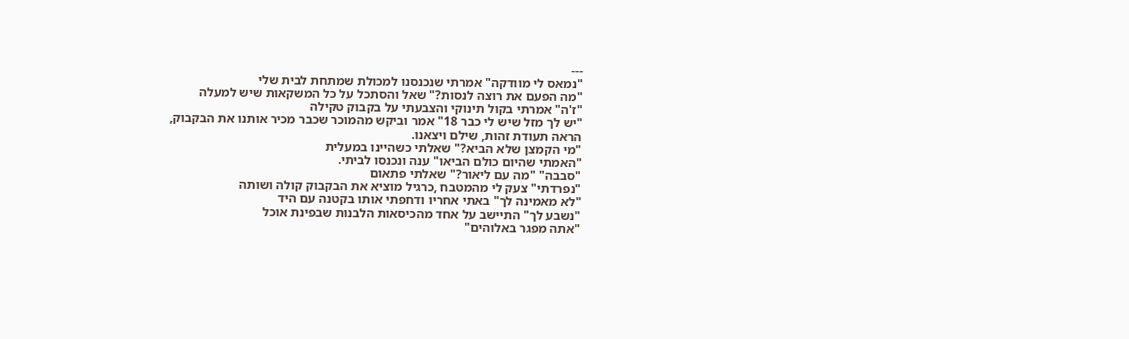---
"נמאס לי מוודקה" אמרתי שנכנסנו למכולת שמתחת לבית שלי
"מה הפעם את רוצה לנסות?" שאל והסתכל על כל המשקאות שיש למעלה
"ז'ה" אמרתי בקול תינוקי והצבעתי על בקבוק טקילה
"יש לך מזל שיש לי כבר 18" אמר וביקש מהמוכר שכבר מכיר אותנו את הבקבוק,
הראה תעודת זהות, שילם ויצאנו.
"מי הקמצן שלא הביא?" שאלתי כשהיינו במעלית
"האמתי שהיום כולם הביאו" ענה ונכנסו לביתי.
"סבבה" "מה עם ליאור?" שאלתי פתאום
"נפרדתי" צעק לי מהמטבח ,כרגיל מוציא את הבקבוק קולה ושותה
"לא מאמינה לך" באתי אחריו ודחפתי אותו בקטנה עם היד
"נשבע לך" התיישב על אחד מהכיסאות הלבנות שבפינת אוכל
"אתה מפגר באלוהים"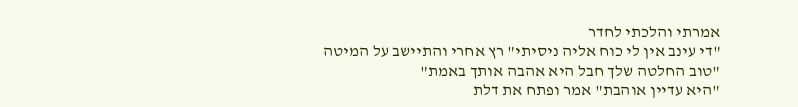אמרתי והלכתי לחדר
"די עינב אין לי כוח אליה ניסיתי" רץ אחרי והתיישב על המיטה
"טוב החלטה שלך חבל היא אהבה אותך באמת"
"היא עדיין אוהבת" אמר ופתח את דלת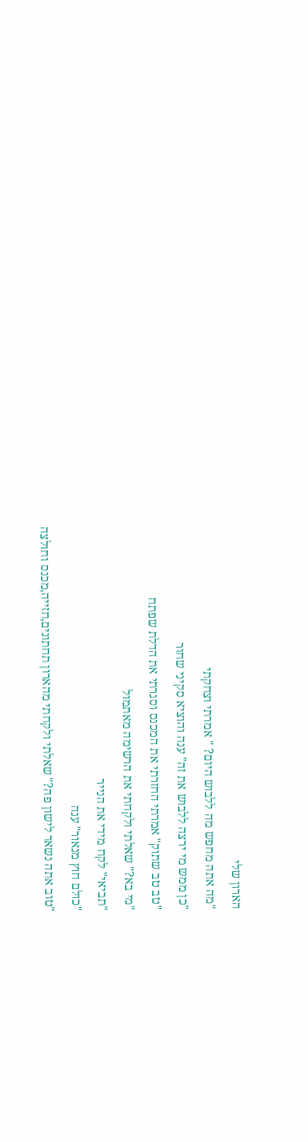הארון שלי
"מה אתה מחפש מה ללבוש היום? " אמרתי וצחקתי
"כן ממש מי ירצה ללבוש את זה" ענה והוציא סקיני שחור
"טב טב שתוק" אמרתי החזרתי את המכנס וסגרתי את הדלת שפתח
"מי בא?" שאלתי ולקחתי את הרשימה מאתמול
"תביאי" לקח מידי את הנייר
"כולם חוץ מנאור" ענה
"טוב אתה נשאר לישון פה?" שאלתי ולקחתי מהארון תחתונים,חזייה,מכנס וחולצה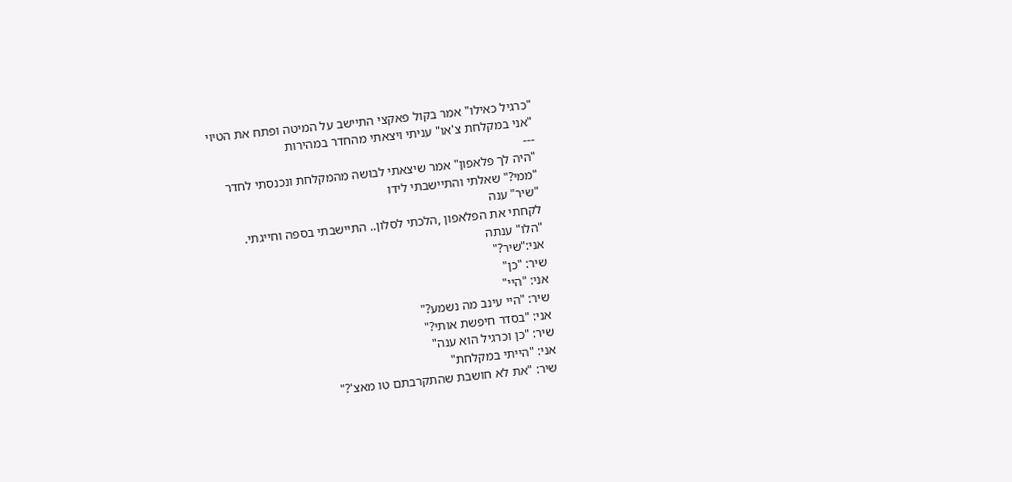"כרגיל כאילו" אמר בקול פאקצי התיישב על המיטה ופתח את הטיוי
"אני במקלחת צ'או" עניתי ויצאתי מהחדר במהירות
---
"היה לך פלאפון" אמר שיצאתי לבושה מהמקלחת ונכנסתי לחדר
"ממי?" שאלתי והתיישבתי לידו
"שיר" ענה
לקחתי את הפלאפון ,הלכתי לסלון.. התיישבתי בספה וחייגתי.
"הלו" ענתה
אני:"שיר?"
שיר: "כן"
אני: "היי"
שיר: "היי עינב מה נשמע?"
אני: "בסדר חיפשת אותי?"
שיר: "כן וכרגיל הוא ענה"
אני: "הייתי במקלחת"
שיר: "את לא חושבת שהתקרבתם טו מאצ'?"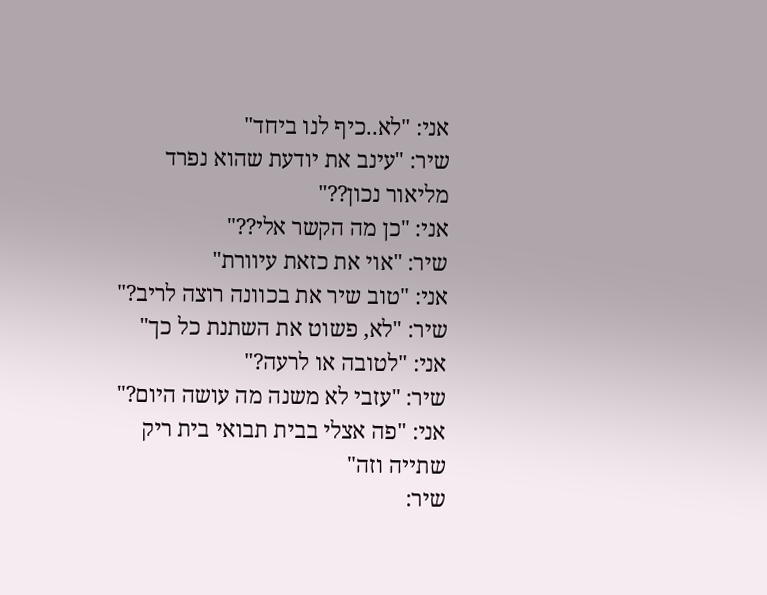אני: "לא..כיף לנו ביחד"
שיר: "עינב את יודעת שהוא נפרד מליאור נכון??"
אני: "כן מה הקשר אלי??"
שיר: "אוי את כזאת עיוורת"
אני: "טוב שיר את בכוונה רוצה לריב?"
שיר: "לא, פשוט את השתנת כל כך"
אני: "לטובה או לרעה?"
שיר: "עזבי לא משנה מה עושה היום?"
אני: "פה אצלי בבית תבואי בית ריק שתייה וזה"
שיר: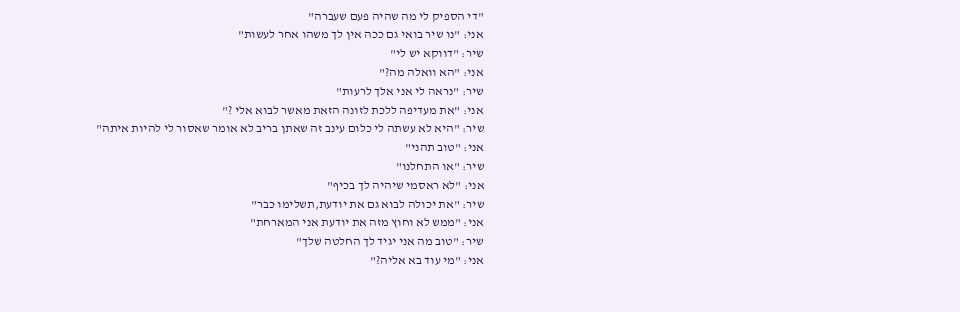"די הספיק לי מה שהיה פעם שעברה"
אני: "נו שיר בואי גם ככה אין לך משהו אחר לעשות"
שיר: "דווקא יש לי"
אני: "הא וואלה מה?"
שיר: "נראה לי אני אלך לרעות"
אני: "את מעדיפה ללכת לזונה הזאת מאשר לבוא אלי ?"
שיר: "היא לא עשתה לי כלום עינב זה שאתן בריב לא אומר שאסור לי להיות איתה"
אני: "טוב תהני"
שיר: "או התחלנו"
אני: "לא ראסמי שיהיה לך בכיף"
שיר: "את יכולה לבוא גם את יודעת,תשלימו כבר"
אני: "ממש לא וחוץ מזה את יודעת אני המארחת"
שיר: "טוב מה אני יגיד לך החלטה שלך"
אני: "מי עוד בא אליה?"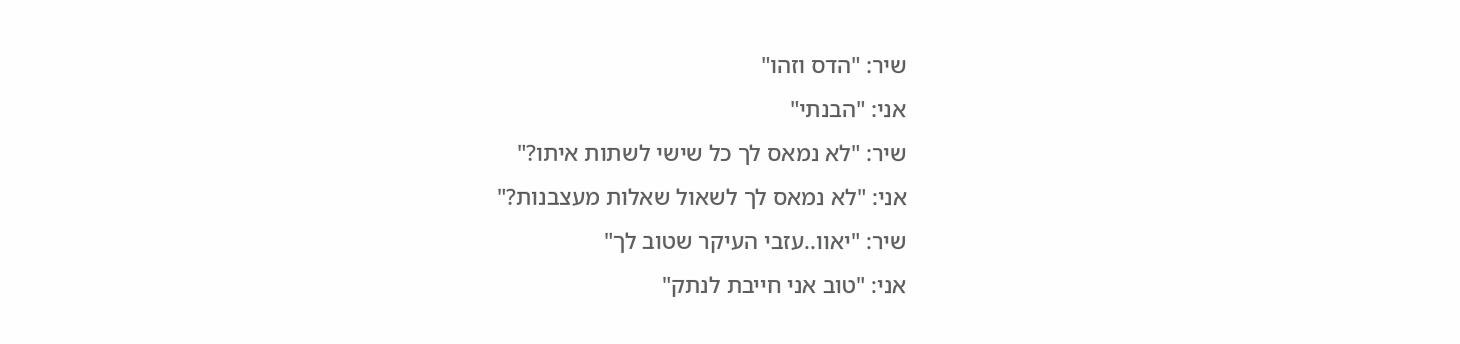שיר: "הדס וזהו"
אני: "הבנתי"
שיר: "לא נמאס לך כל שישי לשתות איתו?"
אני: "לא נמאס לך לשאול שאלות מעצבנות?"
שיר: "יאוו..עזבי העיקר שטוב לך"
אני: "טוב אני חייבת לנתק"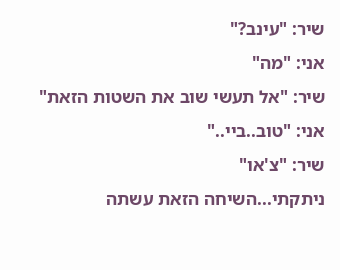שיר: "עינב?"
אני: "מה"
שיר: "אל תעשי שוב את השטות הזאת"
אני: "טוב..ביי.."
שיר: "צ'או"
ניתקתי...השיחה הזאת עשתה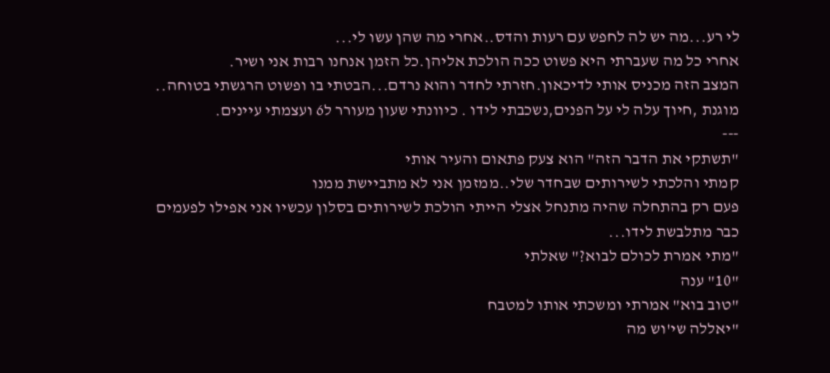לי רע...מה יש לה לחפש עם רעות והדס..אחרי מה שהן עשו לי...
אחרי כל מה שעברתי היא פשוט ככה הולכת אליהן.כל הזמן אנחנו רבות אני ושיר.
המצב הזה מכניס אותי לדיכאון.חזרתי לחדר והוא נרדם...הבטתי בו ופשוט הרגשתי בטוחה..
מוגנת ,חיוך עלה לי על הפנים,נשכבתי לידו . כיוונתי שעון מעורר ל6 ועצמתי עיינים.
---
"תשתקי את הדבר הזה" הוא צעק פתאום והעיר אותי
קמתי והלכתי לשירותים שבחדר שלי..ממזמן אני לא מתביישת ממנו
פעם רק בהתחלה שהיה מתנחל אצלי הייתי הולכת לשירותים בסלון עכשיו אני אפילו לפעמים
כבר מתלבשת לידו...
"מתי אמרת לכולם לבוא?" שאלתי
"10" ענה
"טוב בוא" אמרתי ומשכתי אותו למטבח
"יאללה שי'וש מה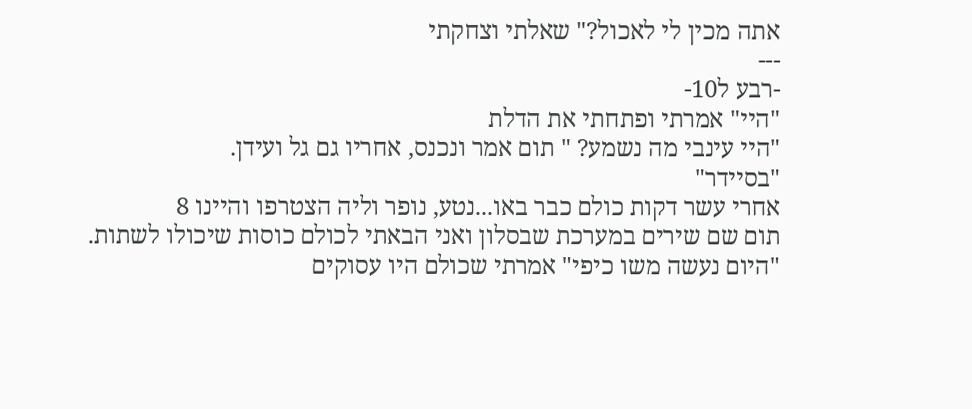אתה מכין לי לאכול?" שאלתי וצחקתי
---
-רבע ל10-
"היי" אמרתי ופתחתי את הדלת
"היי עינבי מה נשמע? " תום אמר ונכנס, אחריו גם גל ועידן.
"בסיידר"
אחרי עשר דקות כולם כבר באו...נטע, נופר וליה הצטרפו והיינו 8
תום שם שירים במערכת שבסלון ואני הבאתי לכולם כוסות שיכולו לשתות.
"היום נעשה משו כיפי" אמרתי שכולם היו עסוקים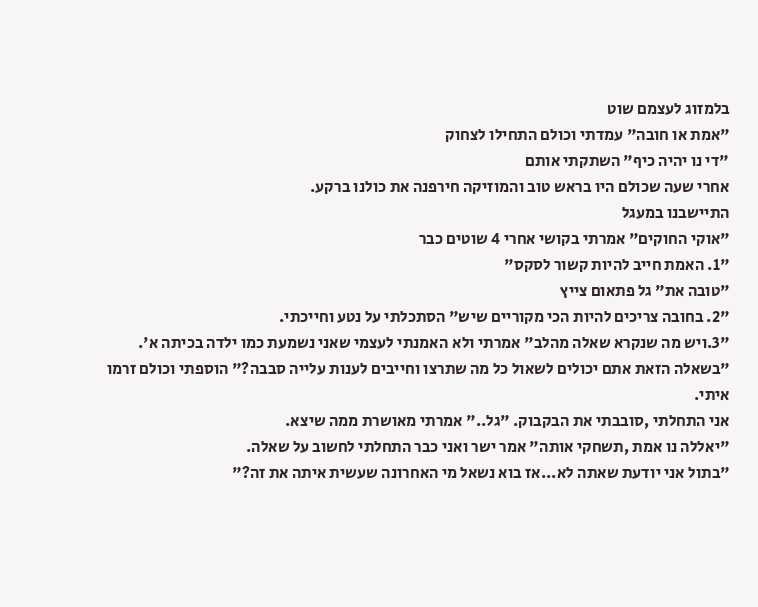בלמזוג לעצמם שוט
"אמת או חובה" עמדתי וכולם התחילו לצחוק
"די נו יהיה כיף" השתקתי אותם
אחרי שעה שכולם היו בראש טוב והמוזיקה חירפנה את כולנו ברקע.
התיישבנו במעגל
"אוקי החוקים" אמרתי בקושי אחרי 4 שוטים כבר
"1. האמת חייב להיות קשור לסקס"
"טובה את" גל פתאום צייץ
"2. בחובה צריכים להיות הכי מקוריים שיש" הסתכלתי על נטע וחייכתי.
"3.ויש מה שנקרא שאלה מהלב" אמרתי ולא האמנתי לעצמי שאני נשמעת כמו ילדה בכיתה א'.
"בשאלה הזאת אתם יכולים לשאול כל מה שתרצו וחייבים לענות עלייה סבבה?" הוספתי וכולם זרמו איתי.
אני התחלתי ,סובבתי את הבקבוק. "גל.." אמרתי מאושרת ממה שיצא.
"יאללה נו אמת ,תשחקי אותה" אמר ישר ואני כבר התחלתי לחשוב על שאלה.
"בתול אני יודעת שאתה לא...אז בוא נשאל מי האחרונה שעשית איתה את זה?"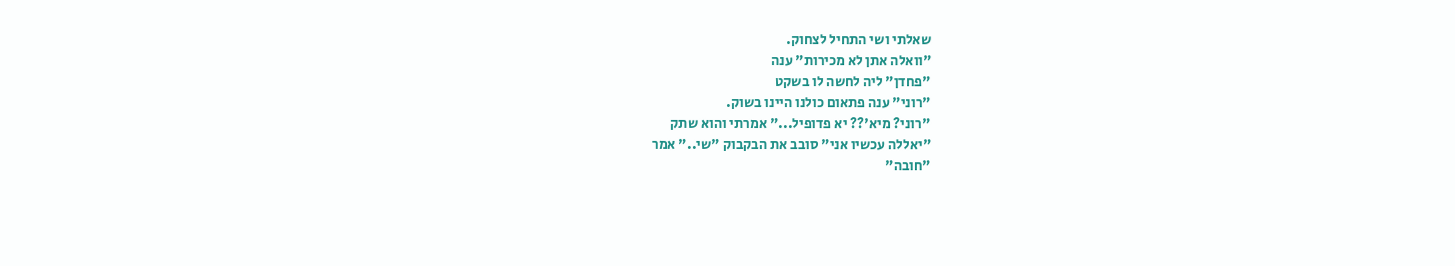שאלתי ושי התחיל לצחוק.
"וואלה אתן לא מכירות" ענה
"פחדן" ליה לחשה לו בשקט
"רוני" ענה פתאום כולנו היינו בשוק.
"רוני? מיא'?? יא פדופיל..." אמרתי והוא שתק
"יאללה עכשיו אני" סובב את הבקבוק "שי.." אמר
"חובה"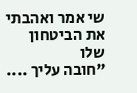שי אמר ואהבתי את הביטחון שלו
"חובה עליך ....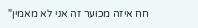חח איזה מכוער זה אני לא מאמין"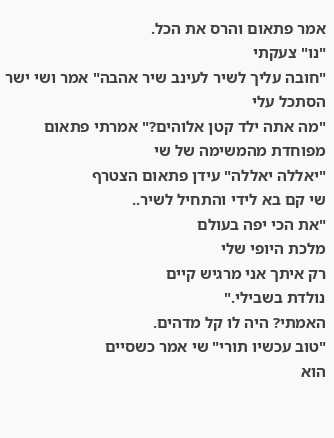אמר פתאום והרס את הכל.
"נו" צעקתי
"חובה עליך לשיר לעינב שיר אהבה" אמר ושי ישר הסתכל עלי
"מה אתה ילד קטן אלוהים?" אמרתי פתאום מפוחדת מהמשימה של שי
"יאללה יאללה" עידן פתאום הצטרף
שי קם בא לידי והתחיל לשיר..
"את הכי יפה בעולם
מלכת היופי שלי
רק איתך אני מרגיש קיים
נולדת בשבילי."
האמתי? היה לו קל מדהים.
"טוב עכשיו תורי" שי אמר כשסיים
הוא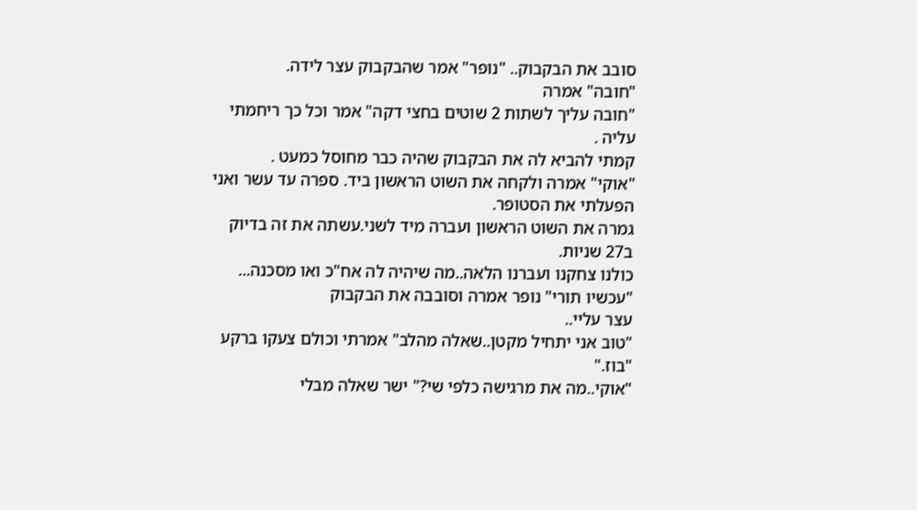סובב את הבקבוק.. "נופר" אמר שהבקבוק עצר לידה.
"חובה" אמרה
"חובה עליך לשתות 2 שוטים בחצי דקה" אמר וכל כך ריחמתי עליה .
קמתי להביא לה את הבקבוק שהיה כבר מחוסל כמעט .
"אוקי" אמרה ולקחה את השוט הראשון ביד. ספרה עד עשר ואני הפעלתי את הסטופר.
גמרה את השוט הראשון ועברה מיד לשני.עשתה את זה בדיוק ב27 שניות.
כולנו צחקנו ועברנו הלאה..מה שיהיה לה אח"כ ואו מסכנה...
"עכשיו תורי" נופר אמרה וסובבה את הבקבוק
עצר עליי..
"טוב אני יתחיל מקטן..שאלה מהלב" אמרתי וכולם צעקו ברקע "בוז."
"אוקי..מה את מרגישה כלפי שי?" ישר שאלה מבלי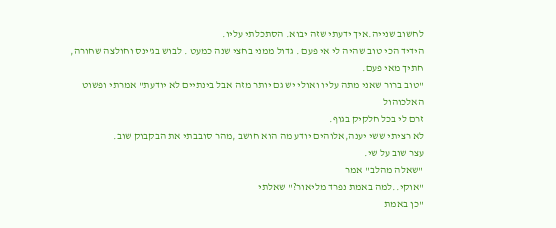לחשוב שנייה.איך ידעתי שזה יבוא. הסתכלתי עליו.
הידיד הכי טוב שהיה לי אי פעם . גדול ממני בחצי שנה כמעט . לבוש בג'ינס וחולצה שחורה, חתיך מאי פעם.
"טוב ברור שאני מתה עליו ואולי יש גם יותר מזה אבל בינתיים לא יודעת" אמרתי ופשוט האלכוהול
זרם לי בכל חלקיק בגוף.
לא רציתי ששי יענה,אלוהים יודע מה הוא חושב ,מהר סובבתי את הבקבוק שוב.
עצר שוב על שי.
"שאלה מהלב" אמר
"אוקי..למה באמת נפרד מליאור?" שאלתי
"כן באמת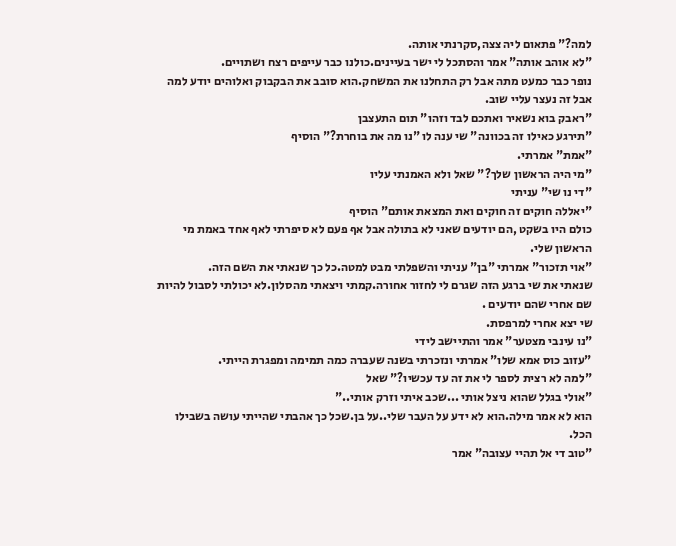למה?" פתאום ליה צצה,סקרנתי אותה.
"לא אוהב אותה" אמר והסתכל לי ישר בעיינים.כולנו כבר עייפים רצח ושתויים.
נופר כבר כמעט מתה אבל רק התחלנו את המשחק.הוא סובב את הבקבוק ואלוהים יודע למה
אבל זה נעצר עליי שוב.
"ראבק בוא נשאיר ואתכם לבד וזהו" תום התעצבן
"תירגע כאילו זה בכוונה" שי ענה לו "נו מה את בוחרת?" הוסיף
"אמת" אמרתי.
"מי היה הראשון שלך?" שאל ולא האמנתי עליו
"די נו שי" עניתי
"יאללה חוקים זה חוקים ואת המצאת אותם" הוסיף
כולם היו בשקט ,הם יודעים שאני לא בתולה אבל אף פעם לא סיפרתי לאף אחד באמת מי הראשון שלי.
"אוי תזכור" אמרתי "בן" עניתי והשפלתי מבט למטה.כל כך שנאתי את השם הזה.
שנאתי את שי ברגע הזה שגרם לי לחזור אחורה.קמתי ויצאתי מהסלון.לא יכולתי לסבול להיות
שם אחרי שהם יודעים .
שי יצא אחרי למרפסת.
"נו עינבי מצטער" אמר והתיישב לידי
"עזוב כוס אמא שלו" אמרתי ונזכרתי בשנה שעברה כמה תמימה ומפגרת הייתי.
"למה לא רצית לספר לי את זה עד עכשיו?" שאל
"אולי בגלל שהוא ניצל אותי ...שכב איתי וזרק אותי.."
הוא לא אמר מילה.הוא לא ידע על העבר שלי..על בן.שכל כך אהבתי שהייתי עושה בשבילו הכל.
"טוב די אל תהיי עצובה" אמר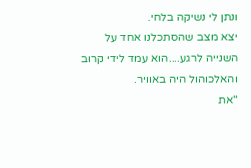ונתן לי נשיקה בלחי.
יצא מצב שהסתכלנו אחד על השנייה לרגע....הוא עמד לידי קרוב והאלכוהול היה באוויר.
"את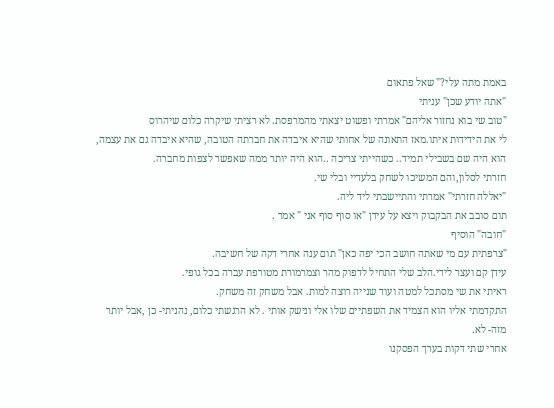באמת מתה עלי?" שאל פתאום
"אתה יודע שכן" עניתי
"טוב שי בוא נחזור אליהם" אמרתי ופשוט יצאתי מהמרפסת. לא רציתי שיקרה כלום שיהרוס
לי את הידידות איתו.מאז התאונה של אחותי שהיא איבדה את חברתה הטובה, שהיא איבדה גם את עצמה,
הוא היה שם בשבילי תמיד.. כשהייתי צריכה ..הוא היה יותר ממה שאפשר לצפות מחברה.
חזרתי לסלון,והם המשיכו לשחק בלעדיי ובלי שי.
"יאללה חזרתי" אמרתי והתיישבתי ליד ליה.
תום סובב את הבקבוק ויצא על עידן "או סוף סוף אני " אמר .
"חובה" הוסיף
"צרפתית עם מי שאתה חושב הכי יפה כאן" תום ענה אחרי דקה של חשיבה.
עידן קם ועצר לידי.הלב שלי התחיל לדפוק מהר וצמרמורת מטורפת עברה בכל גופי.
ראיתי את שי מסתכל למטה ועוד שנייה רוצה למות. אבל משחק זה משחק.
התקדמתי אליו הוא הצמיד את השפתיים שלו אלי ונישק אותי . לא הרגשתי כלום, נהניתי- כן ,אבל יותר מזה- לא.
אחרי שתי דקות בערך הפסקנו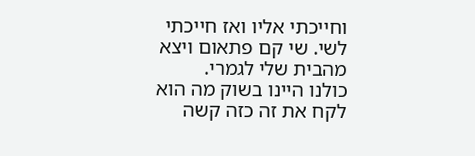וחייכתי אליו ואז חייכתי לשי. שי קם פתאום ויצא מהבית שלי לגמרי.
כולנו היינו בשוק מה הוא לקח את זה כזה קשה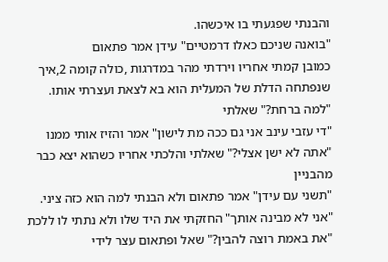והבנתי שפגעתי בו איכשהו.
"בואנה שניכם כאלו דרמטיים" עידן אמר פתאום
כמובן קמתי אחריו וירדתי מהר במדרגות ,כולה קומה 2,איך שנפתחה הדלת של המעלית הוא בא לצאת ועצרתי אותו.
"למה ברחת?" שאלתי
"די עזבי עינב אני גם ככה מת לישון" אמר והזיז אותי ממנו
"אתה לא ישן אצלי?" שאלתי והלכתי אחריו כשהוא יצא כבר מהבניין
"תשני עם עידן" אמר פתאום ולא הבנתי למה הוא כזה ציני.
"אני לא מבינה אותך" החזקתי את היד שלו ולא נתתי לו ללכת
"את באמת רוצה להבין?" שאל ופתאום עצר לידי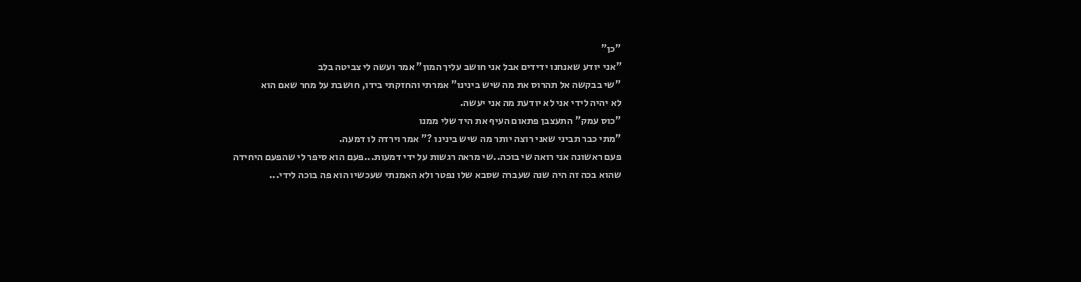"כן"
"אני יודע שאנחנו ידידים אבל אני חושב עליך המון" אמר ועשה לי צביטה בלב
"שי בבקשה אל תהרוס את מה שיש בינינו" אמרתי והחזקתי בידו, חושבת על מחר שאם הוא
לא יהיה לידי אני לא יודעת מה אני יעשה.
"כוס עמק" התעצבן פתאום העיף את היד שלי ממנו
"מתי כבר תביני שאני רוצה יותר מה שיש בינינו ?" אמר וירדה לו דמעה.
פעם ראשונה אני רואה שי בוכה..שי מראה רגשות על ידי דמעות...פעם הוא סיפר לי שהפעם היחידה
שהוא בכה זה היה שנה שעברה שסבא שלו נפטר ולא האמנתי שעכשיו הוא פה בוכה לידי...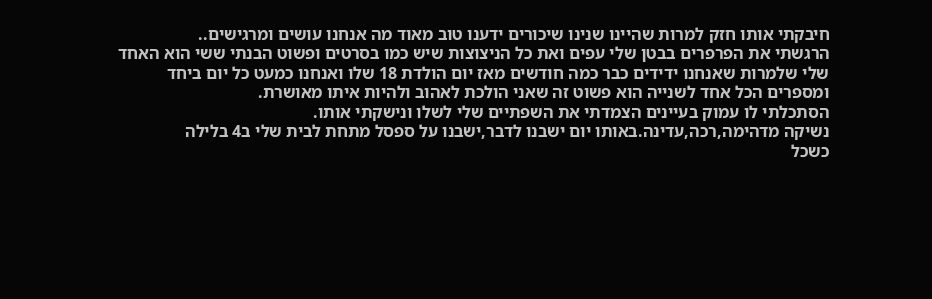חיבקתי אותו חזק למרות שהיינו שנינו שיכורים ידענו טוב מאוד מה אנחנו עושים ומרגישים..
הרגשתי את הפרפרים בבטן שלי עפים ואת כל הניצוצות שיש כמו בסרטים ופשוט הבנתי ששי הוא האחד
שלי שלמרות שאנחנו ידידים כבר כמה חודשים מאז יום הולדת 18 שלו ואנחנו כמעט כל יום ביחד
ומספרים הכל אחד לשנייה הוא פשוט זה שאני הולכת לאהוב ולהיות איתו מאושרת.
הסתכלתי לו עמוק בעיינים הצמדתי את השפתיים שלי לשלו ונישקתי אותו.
נשיקה מדהימה,רכה,עדינה.באותו יום ישבנו לדבר,ישבנו על ספסל מתחת לבית שלי ב4 בלילה
כשכל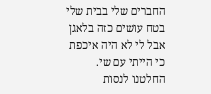החברים שלי בבית שלי בטח עושים כזה בלאגן אבל לי לא היה איכפת כי הייתי עם שי.
החלטנו לנסות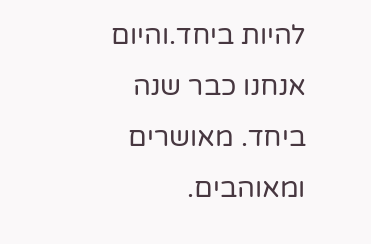להיות ביחד.והיום אנחנו כבר שנה ביחד. מאושרים ומאוהבים.